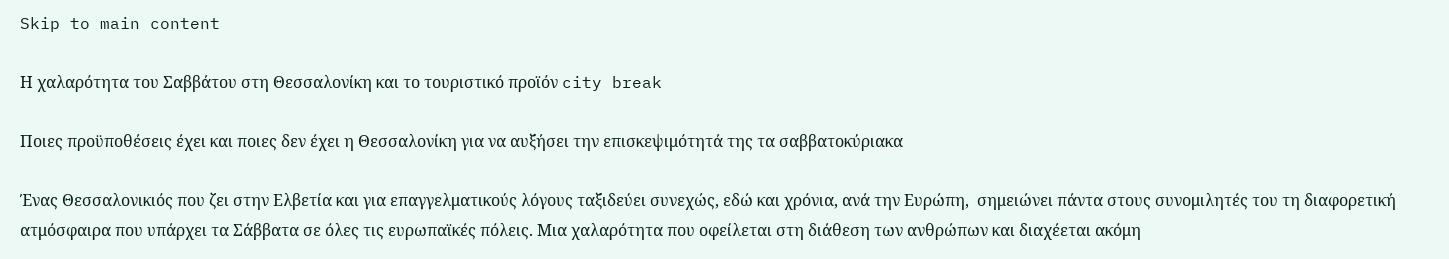Skip to main content

Η χαλαρότητα του Σαββάτου στη Θεσσαλονίκη και το τουριστικό προϊόν city break

Ποιες προϋποθέσεις έχει και ποιες δεν έχει η Θεσσαλονίκη για να αυξήσει την επισκεψιμότητά της τα σαββατοκύριακα

Ένας Θεσσαλονικιός που ζει στην Ελβετία και για επαγγελματικούς λόγους ταξιδεύει συνεχώς, εδώ και χρόνια, ανά την Ευρώπη,  σημειώνει πάντα στους συνομιλητές του τη διαφορετική ατμόσφαιρα που υπάρχει τα Σάββατα σε όλες τις ευρωπαϊκές πόλεις. Μια χαλαρότητα που οφείλεται στη διάθεση των ανθρώπων και διαχέεται ακόμη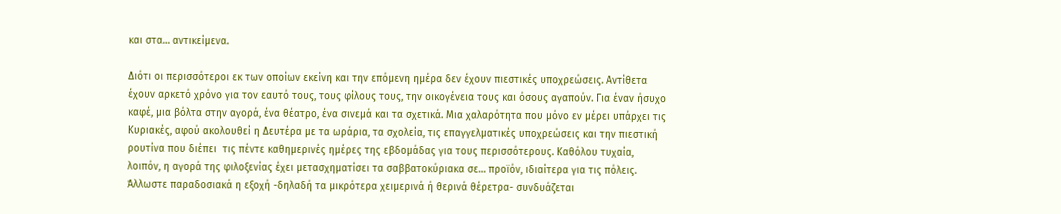και στα… αντικείμενα.

Διότι οι περισσότεροι εκ των οποίων εκείνη και την επόμενη ημέρα δεν έχουν πιεστικές υποχρεώσεις. Αντίθετα έχουν αρκετό χρόνο για τον εαυτό τους, τους φίλους τους, την οικογένεια τους και όσους αγαπούν. Για έναν ήσυχο καφέ, μια βόλτα στην αγορά, ένα θέατρο, ένα σινεμά και τα σχετικά. Μια χαλαρότητα που μόνο εν μέρει υπάρχει τις Κυριακές, αφού ακολουθεί η Δευτέρα με τα ωράρια, τα σχολεία, τις επαγγελματικές υποχρεώσεις και την πιεστική ρουτίνα που διέπει  τις πέντε καθημερινές ημέρες της εβδομάδας για τους περισσότερους. Καθόλου τυχαία, λοιπόν, η αγορά της φιλοξενίας έχει μετασχηματίσει τα σαββατοκύριακα σε… προϊόν, ιδιαίτερα για τις πόλεις. Άλλωστε παραδοσιακά η εξοχή -δηλαδή τα μικρότερα χειμερινά ή θερινά θέρετρα- συνδυάζεται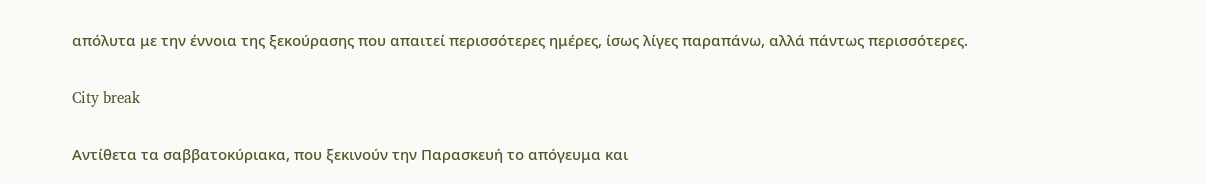απόλυτα με την έννοια της ξεκούρασης που απαιτεί περισσότερες ημέρες, ίσως λίγες παραπάνω, αλλά πάντως περισσότερες.

City break

Αντίθετα τα σαββατοκύριακα, που ξεκινούν την Παρασκευή το απόγευμα και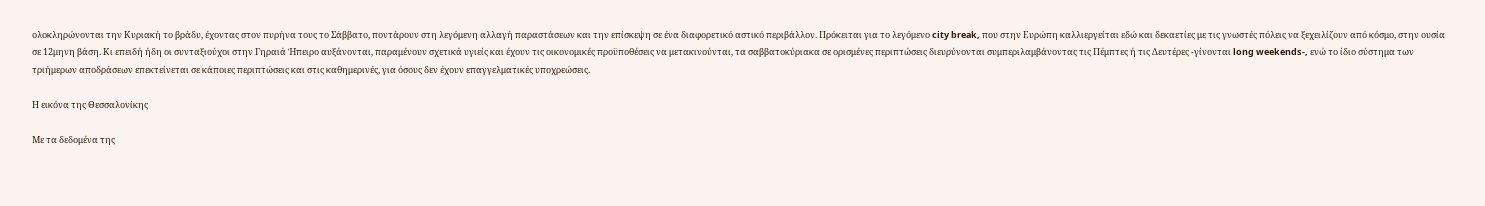ολοκληρώνονται την Κυριακή το βράδυ, έχοντας στον πυρήνα τους το Σάββατο, ποντάρουν στη λεγόμενη αλλαγή παραστάσεων και την επίσκεψη σε ένα διαφορετικό αστικό περιβάλλον. Πρόκειται για το λεγόμενο city break, που στην Ευρώπη καλλιεργείται εδώ και δεκαετίες με τις γνωστές πόλεις να ξεχειλίζουν από κόσμο, στην ουσία σε 12μηνη βάση. Κι επειδή ήδη οι συνταξιούχοι στην Γηραιά Ήπειρο αυξάνονται, παραμένουν σχετικά υγιείς και έχουν τις οικονομικές προϋποθέσεις να μετακινούνται, τα σαββατοκύριακα σε ορισμένες περιπτώσεις διευρύνονται συμπεριλαμβάνοντας τις Πέμπτες ή τις Δευτέρες -γίνονται long weekends-, ενώ το ίδιο σύστημα των τριήμερων αποδράσεων επεκτείνεται σε κάποιες περιπτώσεις και στις καθημερινές, για όσους δεν έχουν επαγγελματικές υποχρεώσεις.

Η εικόνα της Θεσσαλονίκης

Με τα δεδομένα της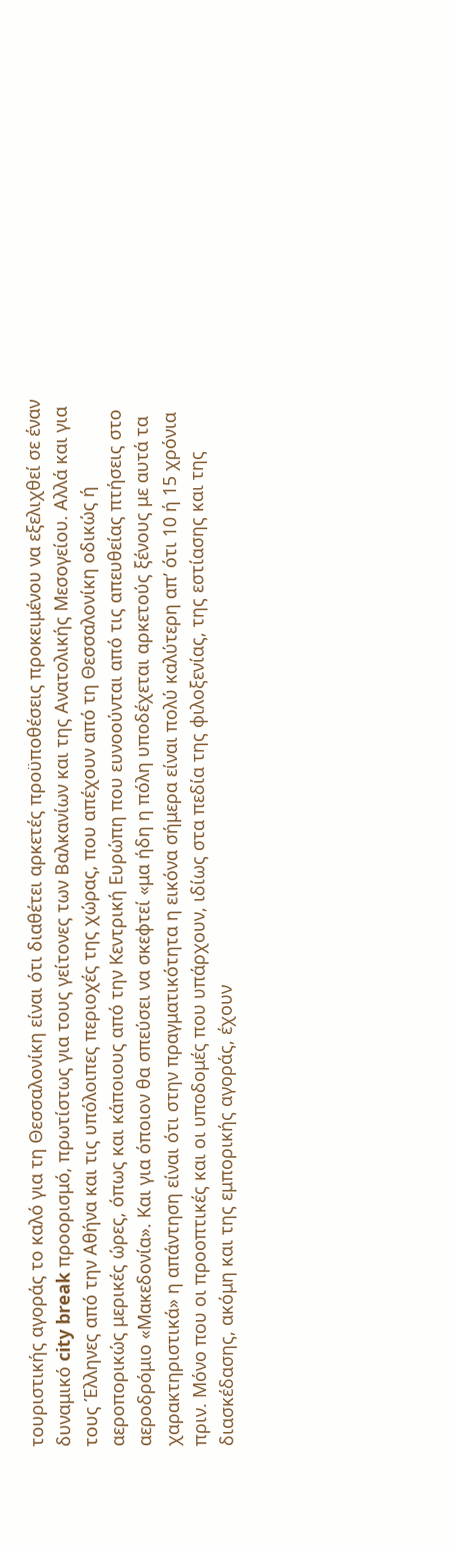τουριστικής αγοράς το καλό για τη Θεσσαλονίκη είναι ότι διαθέτει αρκετές προϋποθέσεις προκειμένου να εξελιχθεί σε έναν δυναμικό city break προορισμό, πρωτίστως για τους γείτονες των Βαλκανίων και της Ανατολικής Μεσογείου. Αλλά και για τους Έλληνες από την Αθήνα και τις υπόλοιπες περιοχές της χώρας, που απέχουν από τη Θεσσαλονίκη οδικώς ή αεροπορικώς μερικές ώρες, όπως και κάποιους από την Κεντρική Ευρώπη που ευνοούνται από τις απευθείας πτήσεις στο αεροδρόμιο «Μακεδονία». Και για όποιον θα σπεύσει να σκεφτεί «μα ήδη η πόλη υποδέχεται αρκετούς ξένους με αυτά τα χαρακτηριστικά» η απάντηση είναι ότι στην πραγματικότητα η εικόνα σήμερα είναι πολύ καλύτερη απ’ ότι 10 ή 15 χρόνια πριν. Μόνο που οι προοπτικές και οι υποδομές που υπάρχουν, ιδίως στα πεδία της φιλοξενίας, της εστίασης και της διασκέδασης, ακόμη και της εμπορικής αγοράς, έχουν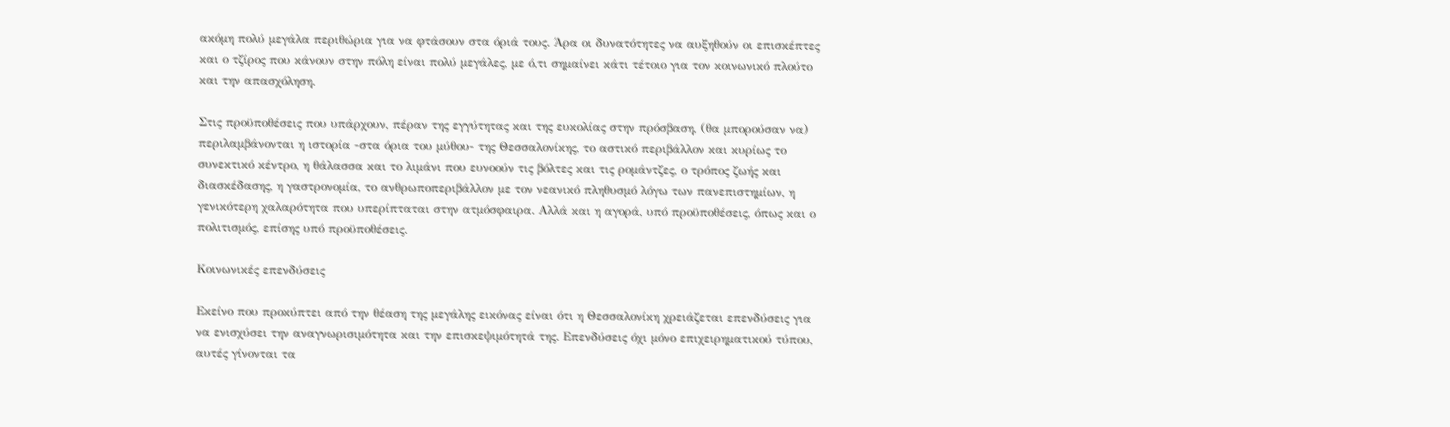ακόμη πολύ μεγάλα περιθώρια για να φτάσουν στα όριά τους. Άρα οι δυνατότητες να αυξηθούν οι επισκέπτες και ο τζίρος που κάνουν στην πόλη είναι πολύ μεγάλες, με ό,τι σημαίνει κάτι τέτοιο για τον κοινωνικό πλούτο και την απασχόληση.

Στις προϋποθέσεις που υπάρχουν, πέραν της εγγύτητας και της ευκολίας στην πρόσβαση, (θα μπορούσαν να) περιλαμβάνονται η ιστορία -στα όρια του μύθου- της Θεσσαλονίκης, το αστικό περιβάλλον και κυρίως το συνεκτικό κέντρο, η θάλασσα και το λιμάνι που ευνοούν τις βόλτες και τις ρομάντζες, ο τρόπος ζωής και διασκέδασης, η γαστρονομία, το ανθρωποπεριβάλλον με τον νεανικό πληθυσμό λόγω των πανεπιστημίων, η γενικότερη χαλαρότητα που υπερίπταται στην ατμόσφαιρα. Αλλά και η αγορά, υπό προϋποθέσεις, όπως και ο πολιτισμός, επίσης υπό προϋποθέσεις.

Κοινωνικές επενδύσεις

Εκείνο που προκύπτει από την θέαση της μεγάλης εικόνας είναι ότι η Θεσσαλονίκη χρειάζεται επενδύσεις για να ενισχύσει την αναγνωρισιμότητα και την επισκεψιμότητά της. Επενδύσεις όχι μόνο επιχειρηματικού τύπου, αυτές γίνονται τα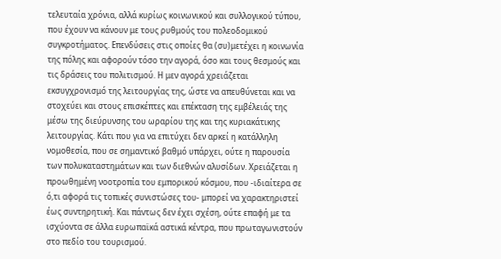τελευταία χρόνια, αλλά κυρίως κοινωνικού και συλλογικού τύπου, που έχουν να κάνουν με τους ρυθμούς του πολεοδομικού συγκροτήματος. Επενδύσεις στις οποίες θα (συ)μετέχει η κοινωνία της πόλης και αφορούν τόσο την αγορά, όσο και τους θεσμούς και τις δράσεις του πολιτισμού. Η μεν αγορά χρειάζεται εκσυγχρονισμό της λειτουργίας της, ώστε να απευθύνεται και να στοχεύει και στους επισκέπτες και επέκταση της εμβέλειάς της μέσω της διεύρυνσης του ωραρίου της και της κυριακάτικης λειτουργίας. Κάτι που για να επιτύχει δεν αρκεί η κατάλληλη νομοθεσία, που σε σημαντικό βαθμό υπάρχει, ούτε η παρουσία των πολυκαταστημάτων και των διεθνών αλυσίδων. Χρειάζεται η προωθημένη νοοτροπία του εμπορικού κόσμου, που -ιδιαίτερα σε ό,τι αφορά τις τοπικές συνιστώσες του- μπορεί να χαρακτηριστεί έως συντηρητική. Και πάντως δεν έχει σχέση, ούτε επαφή με τα ισχύοντα σε άλλα ευρωπαϊκά αστικά κέντρα, που πρωταγωνιστούν στο πεδίο του τουρισμού.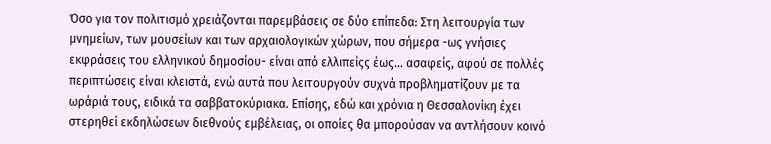Όσο για τον πολιτισμό χρειάζονται παρεμβάσεις σε δύο επίπεδα: Στη λειτουργία των μνημείων, των μουσείων και των αρχαιολογικών χώρων, που σήμερα -ως γνήσιες εκφράσεις του ελληνικού δημοσίου- είναι από ελλιπείςς έως… ασαφείς, αφού σε πολλές περιπτώσεις είναι κλειστά, ενώ αυτά που λειτουργούν συχνά προβληματίζουν με τα ωράριά τους, ειδικά τα σαββατοκύριακα. Επίσης, εδώ και χρόνια η Θεσσαλονίκη έχει στερηθεί εκδηλώσεων διεθνούς εμβέλειας, οι οποίες θα μπορούσαν να αντλήσουν κοινό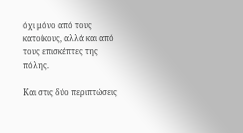όχι μόνο από τους κατοίκους, αλλά και από τους επισκέπτες της πόλης.

Και στις δύο περιπτώσεις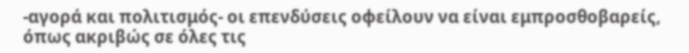-αγορά και πολιτισμός- οι επενδύσεις οφείλουν να είναι εμπροσθοβαρείς, όπως ακριβώς σε όλες τις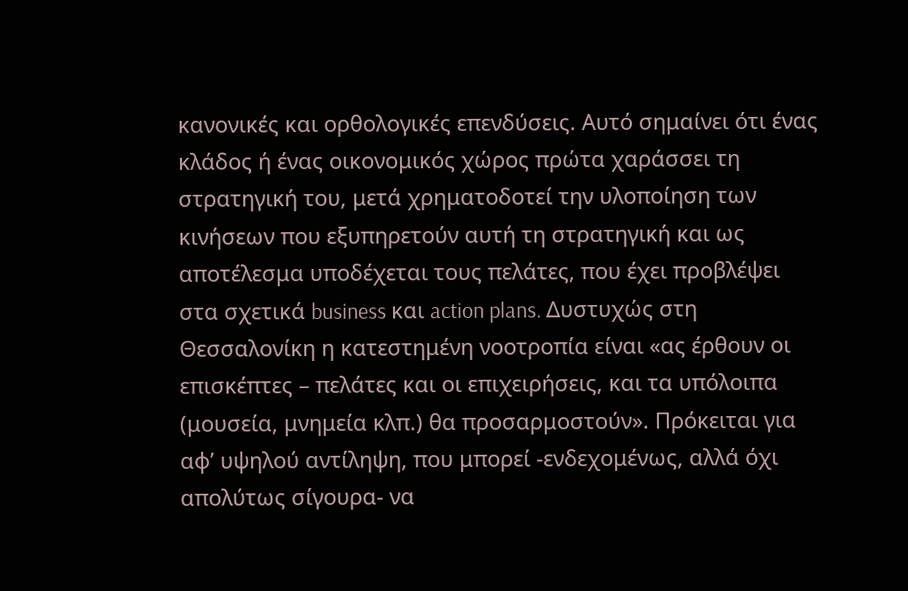κανονικές και ορθολογικές επενδύσεις. Αυτό σημαίνει ότι ένας κλάδος ή ένας οικονομικός χώρος πρώτα χαράσσει τη στρατηγική του, μετά χρηματοδοτεί την υλοποίηση των κινήσεων που εξυπηρετούν αυτή τη στρατηγική και ως αποτέλεσμα υποδέχεται τους πελάτες, που έχει προβλέψει στα σχετικά business και action plans. Δυστυχώς στη Θεσσαλονίκη η κατεστημένη νοοτροπία είναι «ας έρθουν οι επισκέπτες – πελάτες και οι επιχειρήσεις, και τα υπόλοιπα (μουσεία, μνημεία κλπ.) θα προσαρμοστούν». Πρόκειται για αφ’ υψηλού αντίληψη, που μπορεί -ενδεχομένως, αλλά όχι απολύτως σίγουρα- να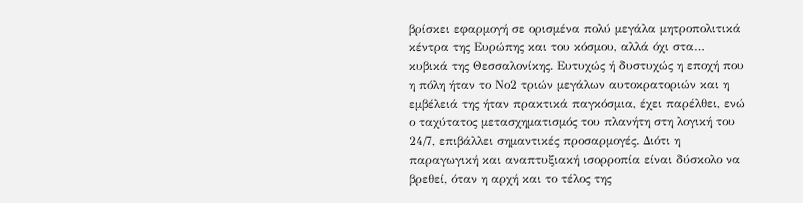βρίσκει εφαρμογή σε ορισμένα πολύ μεγάλα μητροπολιτικά κέντρα της Ευρώπης και του κόσμου, αλλά όχι στα… κυβικά της Θεσσαλονίκης. Ευτυχώς ή δυστυχώς η εποχή που η πόλη ήταν το Νο2 τριών μεγάλων αυτοκρατοριών και η εμβέλειά της ήταν πρακτικά παγκόσμια, έχει παρέλθει, ενώ ο ταχύτατος μετασχηματισμός του πλανήτη στη λογική του 24/7, επιβάλλει σημαντικές προσαρμογές. Διότι η παραγωγική και αναπτυξιακή ισορροπία είναι δύσκολο να βρεθεί, όταν η αρχή και το τέλος της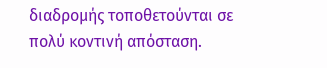διαδρομής τοποθετούνται σε πολύ κοντινή απόσταση.